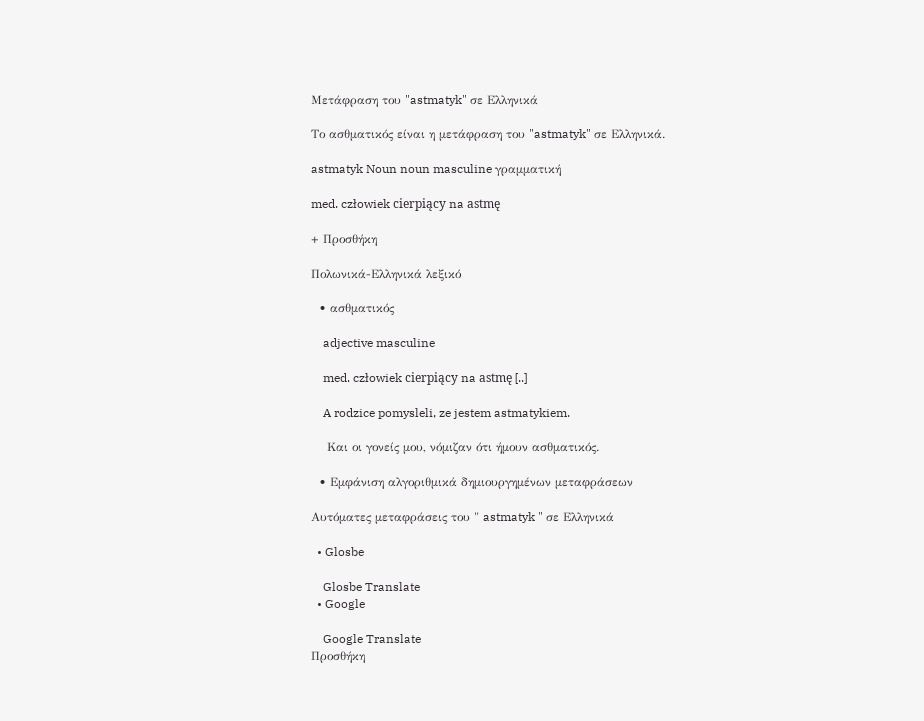Μετάφραση του "astmatyk" σε Ελληνικά

Το ασθματικός είναι η μετάφραση του "astmatyk" σε Ελληνικά.

astmatyk Noun noun masculine γραμματική

med. człowiek cierpiący na astmę

+ Προσθήκη

Πολωνικά-Ελληνικά λεξικό

  • ασθματικός

    adjective masculine

    med. człowiek cierpiący na astmę [..]

    A rodzice pomysleli, ze jestem astmatykiem.

    Και οι γονείς μου, νόμιζαν ότι ήμουν ασθματικός.

  • Εμφάνιση αλγοριθμικά δημιουργημένων μεταφράσεων

Αυτόματες μεταφράσεις του " astmatyk " σε Ελληνικά

  • Glosbe

    Glosbe Translate
  • Google

    Google Translate
Προσθήκη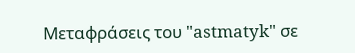Μεταφράσεις του "astmatyk" σε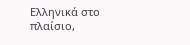Ελληνικά στο πλαίσιο,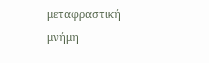μεταφραστική μνήμη